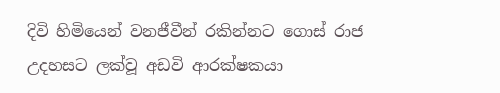දිවි හිමියෙන් වනජීවීන් රකින්නට ගොස් රාජ උදහසට ලක්වූ අඩවි ආරක්ෂකයා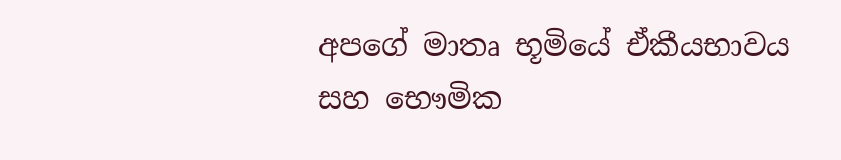අපගේ මාතෘ භූමියේ ඒකීයභාවය සහ භෞමික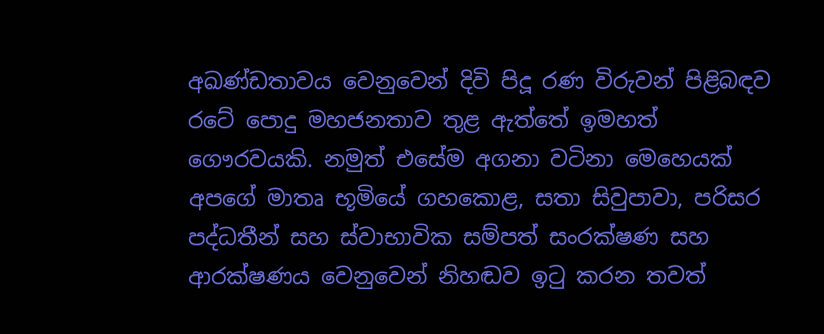අඛණ්ඩතාවය වෙනුවෙන් දිවි පිදූ රණ විරුවන් පිළිබඳව රටේ පොදු මහජනතාව තුළ ඇත්තේ ඉමහත් ගෞරවයකි. නමුත් එසේම අගනා වටිනා මෙහෙයක් අපගේ මාතෘ භූමියේ ගහකොළ, සතා සිවුපාවා, පරිසර පද්ධතීන් සහ ස්වාභාවික සම්පත් සංරක්ෂණ සහ ආරක්ෂණය වෙනුවෙන් නිහඬව ඉටු කරන තවත්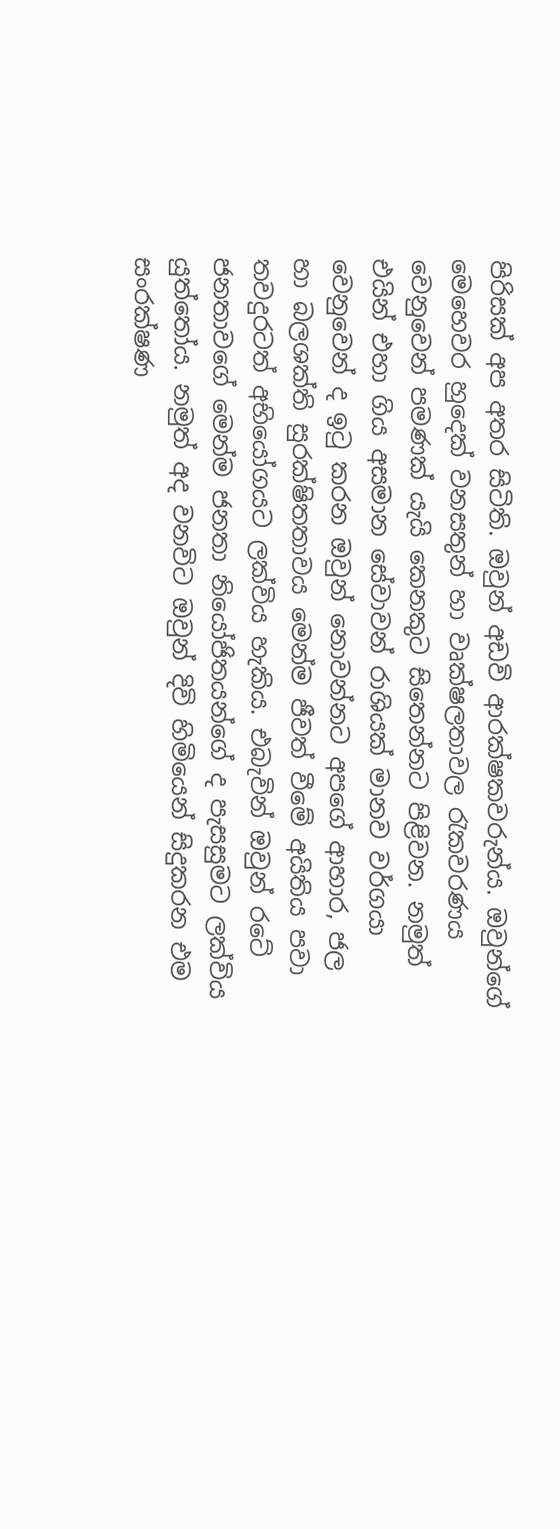පිරිසක් අප අතර සිටිති. ඔවුන් අඩවි ආරක්ෂකවරුන්ය. ඔවුන්ගේ මෙහෙවර හුදෙක් වනසතුන් හා වෘක්ෂලතාවල රැකවරණය වෙනුවෙන් පමණක් යැයි කෙනකුට සිතෙන්නට පිළිවන. නමුත් එයින් එහා ගිය අසමාන සේවාවන් රාශියක් මානව වර්ගයා වෙනුවෙන් ද ඉටු කරන ඔවුන් නොවන්නට අපගේ ආහාර, ජල හා බලශක්ති සුරක්ෂිතතාවය මෙන්ම ජීවත් වීමේ අයිතිය පවා තවදුරටත් අභියෝගයට ලක්විය හැකිය. එබැවින් ඔවුන් රටේ ජනතාවගේ මෙන්ම ජනතා නියෝජිතයන්ගේ ද පැසසුමට ලක්විය යුත්තෝය. නමුත් අද වනවිට ඔවුන් දිවි හිමියෙන් සිදුකරන එම සංරක්ෂණ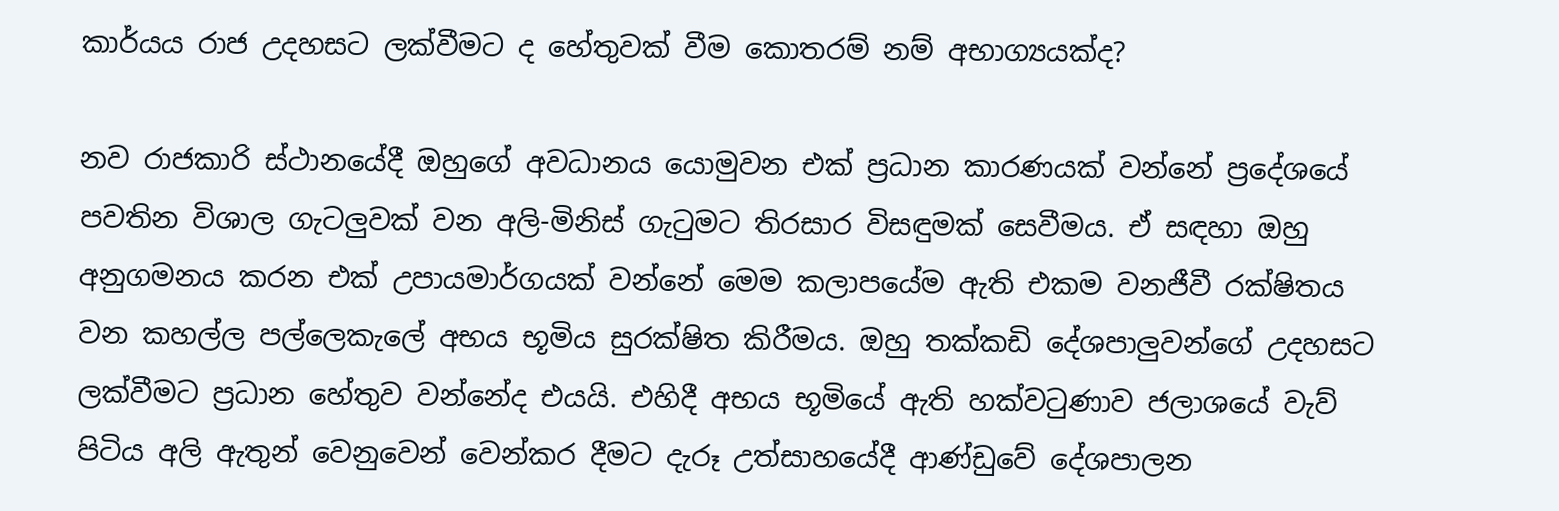කාර්යය රාජ උදහසට ලක්වීමට ද හේතුවක් වීම කොතරම් නම් අභාග්‍යයක්ද?

නව රාජකාරි ස්ථානයේදී ඔහුගේ අවධානය යොමුවන එක් ප්‍රධාන කාරණයක් වන්නේ ප්‍රදේශයේ පවතින විශාල ගැටලුවක් වන අලි-මිනිස් ගැටුමට තිරසාර විසඳුමක් සෙවීමය. ඒ සඳහා ඔහු අනුගමනය කරන එක් උපායමාර්ගයක් වන්නේ මෙම කලාපයේම ඇති එකම වනජීවී රක්ෂිතය වන කහල්ල පල්ලෙකැලේ අභය භූමිය සුරක්ෂිත කිරීමය. ඔහු තක්කඩි දේශපාලුවන්ගේ උදහසට ලක්වීමට ප්‍රධාන හේතුව වන්නේද එයයි. එහිදී අභය භූමියේ ඇති හක්වටුණාව ජලාශයේ වැව් පිටිය අලි ඇතුන් වෙනුවෙන් වෙන්කර දීමට දැරූ උත්සාහයේදී ආණ්ඩුවේ දේශපාලන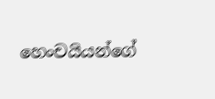හෙංචයියන්ගේ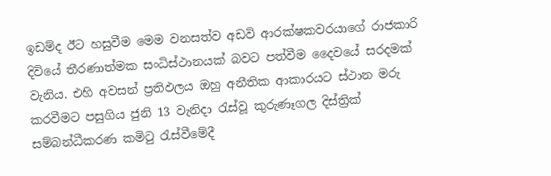ඉඩම්ද ඊට හසුවීම මෙම වනසත්ව අඩවි ආරක්ෂකවරයාගේ රාජකාරි දිවියේ තීරණාත්මක සංධිස්ථානයක් බවට පත්වීම දෛවයේ සරදමක් වැනිය. එහි අවසන් ප්‍රතිඵලය ඔහු අනීතික ආකාරයට ස්ථාන මරු කරවීමට පසුගිය ජුනි 13 වැනිදා රැස්වූ කුරුණෑගල දිස්ත්‍රික් සම්බන්ධීකරණ කමිටු රැස්වීමේදී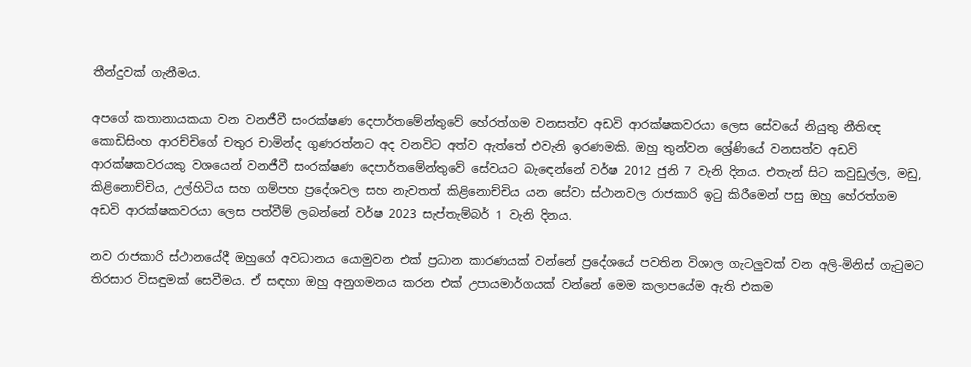තීන්දුවක් ගැනීමය.

අපගේ කතානායකයා වන වනජීවී සංරක්ෂණ දෙපාර්තමේන්තුවේ හේරත්ගම වනසත්ව අඩවි ආරක්ෂකවරයා ලෙස සේවයේ නියුතු නීතිඥ කොඩිසිංහ ආරච්චිගේ චතුර චාමින්ද ගුණරත්නට අද වනවිට අත්ව ඇත්තේ එවැනි ඉරණමකි. ඔහු තුන්වන ශ්‍රේණියේ වනසත්ව අඩවි ආරක්ෂකවරයකු වශයෙන් වනජීවී සංරක්ෂණ දෙපාර්තමේන්තුවේ සේවයට බැඳෙන්නේ වර්ෂ 2012 ජුනි 7 වැනි දිනය. එතැන් සිට කවුඩුල්ල, මඩු, කිළිනොච්චිය, උල්හිටිය සහ ගම්පහ ප්‍රදේශවල සහ නැවතත් කිළිනොච්චිය යන සේවා ස්ථානවල රාජකාරි ඉටු කිරීමෙන් පසු ඔහු හේරත්ගම අඩවි ආරක්ෂකවරයා ලෙස පත්වීම් ලබන්නේ වර්ෂ 2023 සැප්තැම්බර් 1 වැනි දිනය.

නව රාජකාරි ස්ථානයේදී ඔහුගේ අවධානය යොමුවන එක් ප්‍රධාන කාරණයක් වන්නේ ප්‍රදේශයේ පවතින විශාල ගැටලුවක් වන අලි-මිනිස් ගැටුමට තිරසාර විසඳුමක් සෙවීමය. ඒ සඳහා ඔහු අනුගමනය කරන එක් උපායමාර්ගයක් වන්නේ මෙම කලාපයේම ඇති එකම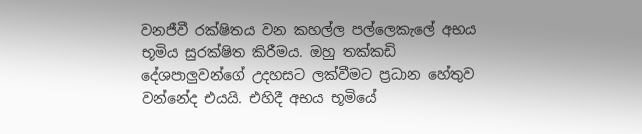වනජීවී රක්ෂිතය වන කහල්ල පල්ලෙකැලේ අභය භූමිය සුරක්ෂිත කිරීමය. ඔහු තක්කඩි දේශපාලුවන්ගේ උදහසට ලක්වීමට ප්‍රධාන හේතුව වන්නේද එයයි. එහිදී අභය භූමියේ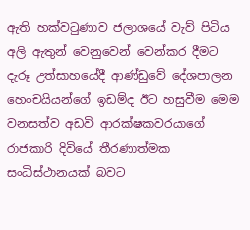ඇති හක්වටුණාව ජලාශයේ වැව් පිටිය අලි ඇතුන් වෙනුවෙන් වෙන්කර දීමට දැරූ උත්සාහයේදී ආණ්ඩුවේ දේශපාලන හෙංචයියන්ගේ ඉඩම්ද ඊට හසුවීම මෙම වනසත්ව අඩවි ආරක්ෂකවරයාගේ රාජකාරි දිවියේ තීරණාත්මක සංධිස්ථානයක් බවට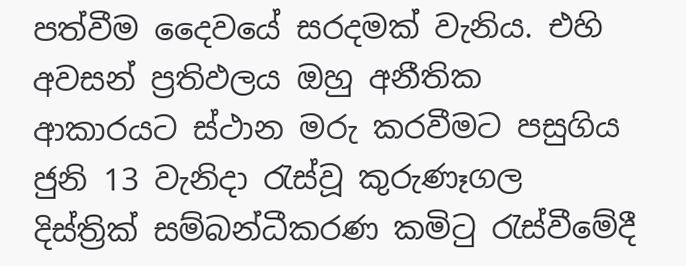පත්වීම දෛවයේ සරදමක් වැනිය. එහි අවසන් ප්‍රතිඵලය ඔහු අනීතික ආකාරයට ස්ථාන මරු කරවීමට පසුගිය ජුනි 13 වැනිදා රැස්වූ කුරුණෑගල දිස්ත්‍රික් සම්බන්ධීකරණ කමිටු රැස්වීමේදී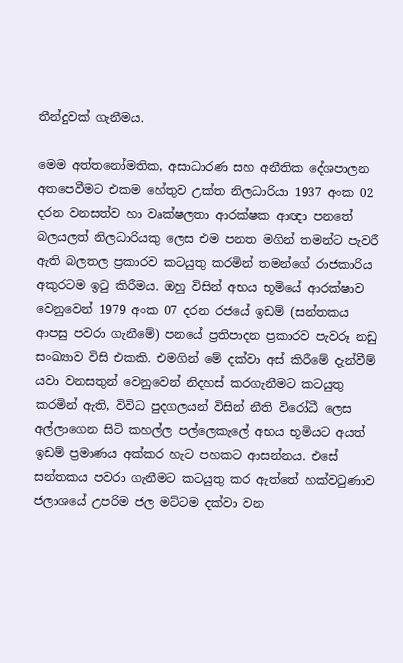තීන්දුවක් ගැනීමය.

මෙම අත්තනෝමතික, අසාධාරණ සහ අනීතික දේශපාලන අතපෙවීමට එකම හේතුව උක්ත නිලධාරියා 1937 අංක 02 දරන වනසත්ව හා වෘක්ෂලතා ආරක්ෂක ආඥා පනතේ බලයලත් නිලධාරියකු ලෙස එම පනත මගින් තමන්ට පැවරී ඇති බලතල ප්‍රකාරව කටයුතු කරමින් තමන්ගේ රාජකාරිය අකුරටම ඉටු කිරීමය. ඔහු විසින් අභය භූමියේ ආරක්ෂාව වෙනුවෙන් 1979 අංක 07 දරන රජයේ ඉඩම් (සන්තකය ආපසු පවරා ගැනීමේ) පනයේ ප්‍රතිපාදන ප්‍රකාරව පැවරූ නඩු සංඛ්‍යාව විසි එකකි. එමගින් මේ දක්වා අස් කිරීමේ දැන්වීම් යවා වනසතුන් වෙනුවෙන් නිදහස් කරගැනීමට කටයුතු කරමින් ඇති, විවිධ පුදගලයන් විසින් නීති විරෝධී ලෙස අල්ලාගෙන සිටි කහල්ල පල්ලෙකැලේ අභය භූමියට අයත් ඉඩම් ප්‍රමාණය අක්කර හැට පහකට ආසන්නය. එසේ සන්තකය පවරා ගැනීමට කටයුතු කර ඇත්තේ හක්වටුණාව ජලාශයේ උපරිම ජල මට්ටම දක්වා වන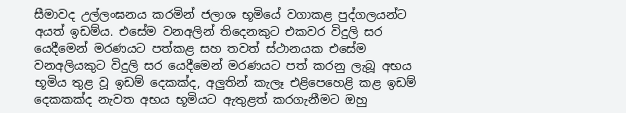සීමාවද උල්ලංඝනය කරමින් ජලාශ භූමියේ වගාකළ පුද්ගලයන්ට අයත් ඉඩම්ය. එසේම වනඅලින් තිදෙනකුට එකවර විදුලි සර යෙදීමෙන් මරණයට පත්කළ සහ තවත් ස්ථානයක එසේම වනඅලියකුට විදුලි සර යෙදීමෙන් මරණයට පත් කරනු ලැබූ අභය භූමිය තුළ වූ ඉඩම් දෙකක්ද, අලුතින් කැලෑ එළිපෙහෙළි කළ ඉඩම් දෙකකක්ද නැවත අභය භූමියට ඇතුළත් කරගැනීමට ඔහු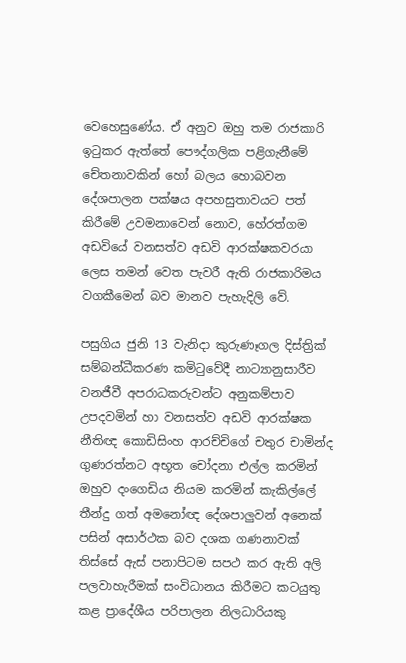වෙහෙසුණේය. ඒ අනුව ඔහු තම රාජකාරි ඉටුකර ඇත්තේ පෞද්ගලික පළිගැනීමේ චේතනාවකින් හෝ බලය හොබවන දේශපාලන පක්ෂය අපහසුතාවයට පත් කිරීමේ උවමනාවෙන් නොව, හේරත්ගම අඩවියේ වනසත්ව අඩවි ආරක්ෂකවරයා ලෙස තමන් වෙත පැවරී ඇති රාජකාරිමය වගකීමෙන් බව මානව පැහැදිලි වේ.

පසුගිය ජුනි 13 වැනිදා කුරුණෑගල දිස්ත්‍රික් සම්බන්ධීකරණ කමිටුවේදී නාට්‍යානුසාරීව වනජීවී අපරාධකරුවන්ට අනුකම්පාව උපදවමින් හා වනසත්ව අඩවි ආරක්ෂක නීතිඥ කොඩිසිංහ ආරච්චිගේ චතුර චාමින්ද ගුණරත්නට අභූත චෝදනා එල්ල කරමින් ඔහුව දංගෙඩිය නියම කරමින් කැකිල්ලේ තීන්දු ගත් අමනෝඥ දේශපාලුවන් අනෙක් පසින් අසාර්ථක බව දශක ගණනාවක් තිස්සේ ඇස් පනාපිටම සපථ කර ඇති අලි පලවාහැරීමක් සංවිධානය කිරීමට කටයුතු කළ ප්‍රාදේශීය පරිපාලන නිලධාරියකු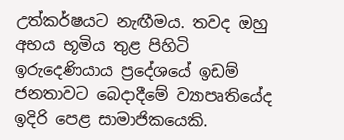උත්කර්ෂයට නැඟීමය. තවද ඔහු අභය භූමිය තුළ පිහිටි ඉරුදෙණියාය ප්‍රදේශයේ ඉඩම් ජනතාවට බෙදාදීමේ ව්‍යාපෘතියේද ඉදිරි පෙළ සාමාජිකයෙකි.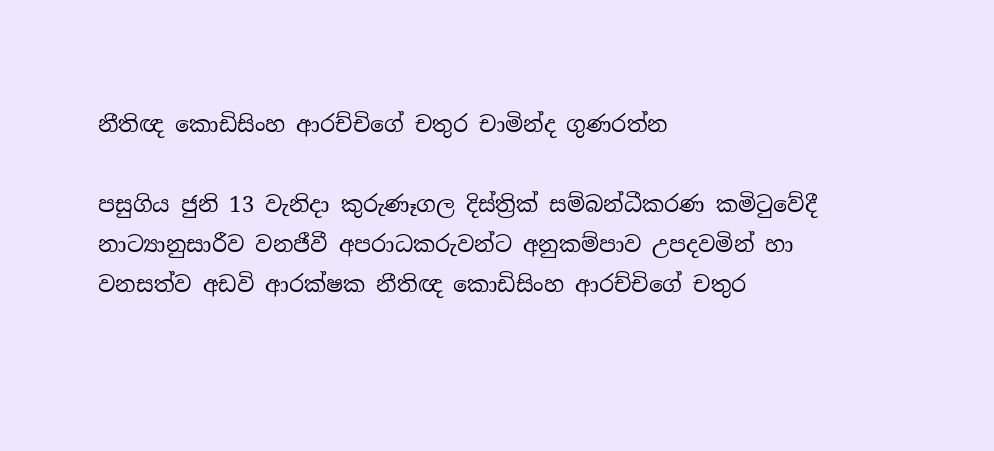නීතිඥ කොඩිසිංහ ආරච්චිගේ චතුර චාමින්ද ගුණරත්න

පසුගිය ජුනි 13 වැනිදා කුරුණෑගල දිස්ත්‍රික් සම්බන්ධීකරණ කමිටුවේදී නාට්‍යානුසාරීව වනජීවී අපරාධකරුවන්ට අනුකම්පාව උපදවමින් හා වනසත්ව අඩවි ආරක්ෂක නීතිඥ කොඩිසිංහ ආරච්චිගේ චතුර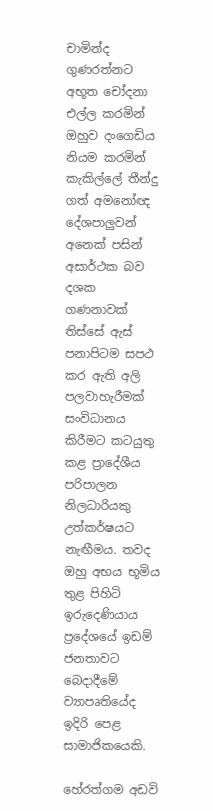චාමින්ද ගුණරත්නට අභූත චෝදනා එල්ල කරමින් ඔහුව දංගෙඩිය නියම කරමින් කැකිල්ලේ තීන්දු ගත් අමනෝඥ දේශපාලුවන් අනෙක් පසින් අසාර්ථක බව දශක ගණනාවක් තිස්සේ ඇස් පනාපිටම සපථ කර ඇති අලි පලවාහැරීමක් සංවිධානය කිරීමට කටයුතු කළ ප්‍රාදේශීය පරිපාලන නිලධාරියකු උත්කර්ෂයට නැඟීමය. තවද ඔහු අභය භූමිය තුළ පිහිටි ඉරුදෙණියාය ප්‍රදේශයේ ඉඩම් ජනතාවට බෙදාදීමේ ව්‍යාපෘතියේද ඉදිරි පෙළ සාමාජිකයෙකි.

හේරත්ගම අඩවි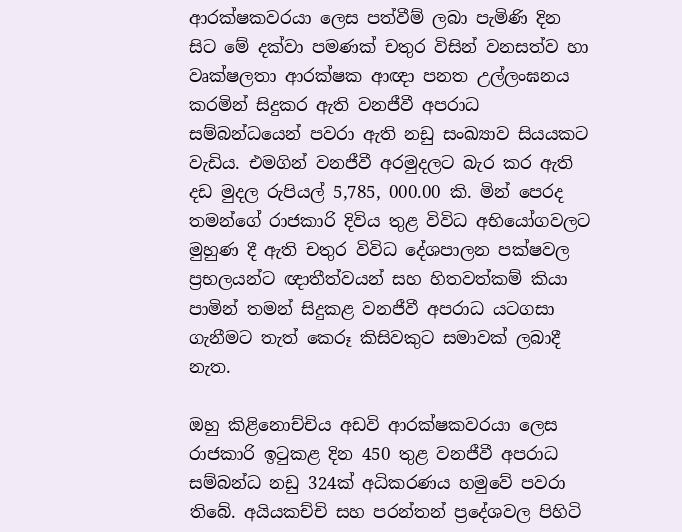ආරක්ෂකවරයා ලෙස පත්වීම් ලබා පැමිණි දින සිට මේ දක්වා පමණක් චතුර විසින් වනසත්ව හා වෘක්ෂලතා ආරක්ෂක ආඥා පනත උල්ලංඝනය කරමින් සිදුකර ඇති වනජීවී අපරාධ සම්බන්ධයෙන් පවරා ඇති නඩු සංඛ්‍යාව සියයකට වැඩිය. එමගින් වනජීවී අරමුදලට බැර කර ඇති දඩ මුදල රුපියල් 5,785, 000.00 කි. මින් පෙරද තමන්ගේ රාජකාරි දිවිය තුළ විවිධ අභියෝගවලට මුහුණ දී ඇති චතුර විවිධ දේශපාලන පක්ෂවල ප්‍රභලයන්ට ඥාතීත්වයන් සහ හිතවත්කම් කියා පාමින් තමන් සිදුකළ වනජීවී අපරාධ යටගසා ගැනීමට තැත් කෙරූ කිසිවකුට සමාවක් ලබාදී නැත.

ඔහු කිළිනොච්චිය අඩවි ආරක්ෂකවරයා ලෙස රාජකාරි ඉටුකළ දින 450 තුළ වනජීවී අපරාධ සම්බන්ධ නඩු 324ක් අධිකරණය හමුවේ පවරා තිබේ. අයියකච්චි සහ පරන්තන් ප්‍රදේශවල පිහිටි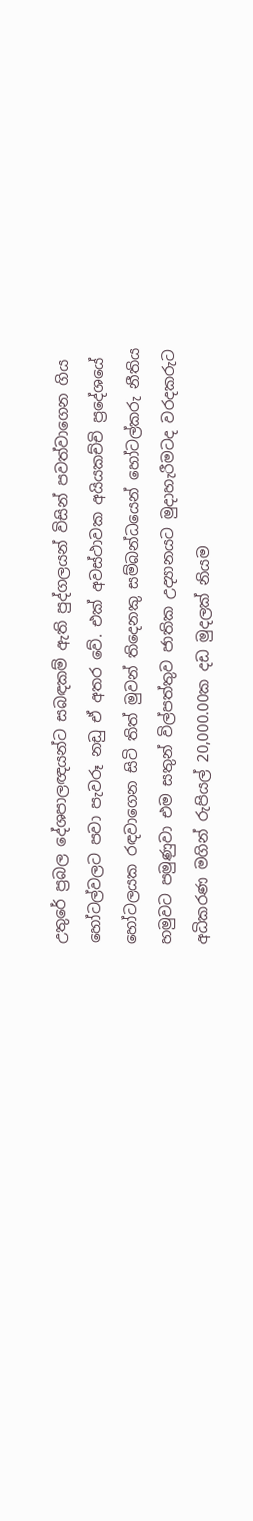උතුරේ ප්‍රබල දේශපාලඥයන්ට සබඳකම් ඇති පුද්ගලයන් විසින් පවත්වාගෙන ගිය හෝටල්වලට පවා පැවරූ නඩු ඒ අතර වේ. එක් අවස්ථාවක අයියකච්චි ප්‍රදේශයේ හෝටලයක රඳවාගෙන සිටි තිත් මුවන් තිදෙනකු සම්බන්ධයෙන් හෝටල්කරු නීතිය හමුවට පමුණුවා එම සතුන් විල්පත්තුව ජාතික උද්‍යානයට මුදාහැරීමටද වරදකරුට අධිකරණ මගින් රුපියල් 20,000.00ක දඩ මුදලක් නියම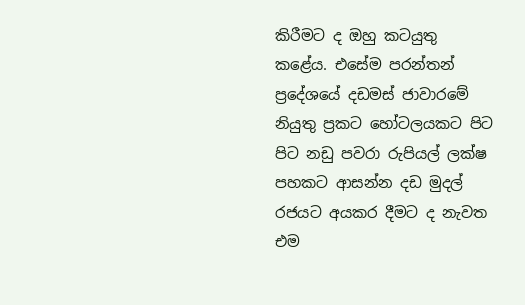කිරීමට ද ඔහු කටයුතු කළේය. එසේම පරන්තන් ප්‍රදේශයේ දඩමස් ජාවාරමේ නියුතු ප්‍රකට හෝටලයකට පිට පිට නඩු පවරා රුපියල් ලක්ෂ පහකට ආසන්න දඩ මුදල් රජයට අයකර දීමට ද නැවත එම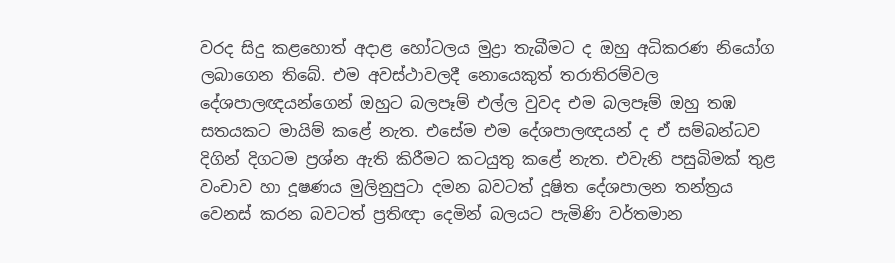වරද සිදු කළහොත් අදාළ හෝටලය මුද්‍රා තැබීමට ද ඔහු අධිකරණ නියෝග ලබාගෙන තිබේ. එම අවස්ථාවලදී නොයෙකුත් තරාතිරම්වල දේශපාලඥයන්ගෙන් ඔහුට බලපෑම් එල්ල වුවද එම බලපෑම් ඔහු තඹ සතයකට මායිම් කළේ නැත. එසේම එම දේශපාලඥයන් ද ඒ සම්බන්ධව දිගින් දිගටම ප්‍රශ්න ඇති කිරීමට කටයුතු කළේ නැත. එවැනි පසුබිමක් තුළ වංචාව හා දූෂණය මුලිනුපුටා දමන බවටත් දූෂිත දේශපාලන තන්ත්‍රය වෙනස් කරන බවටත් ප්‍රතිඥා දෙමින් බලයට පැමිණි වර්තමාන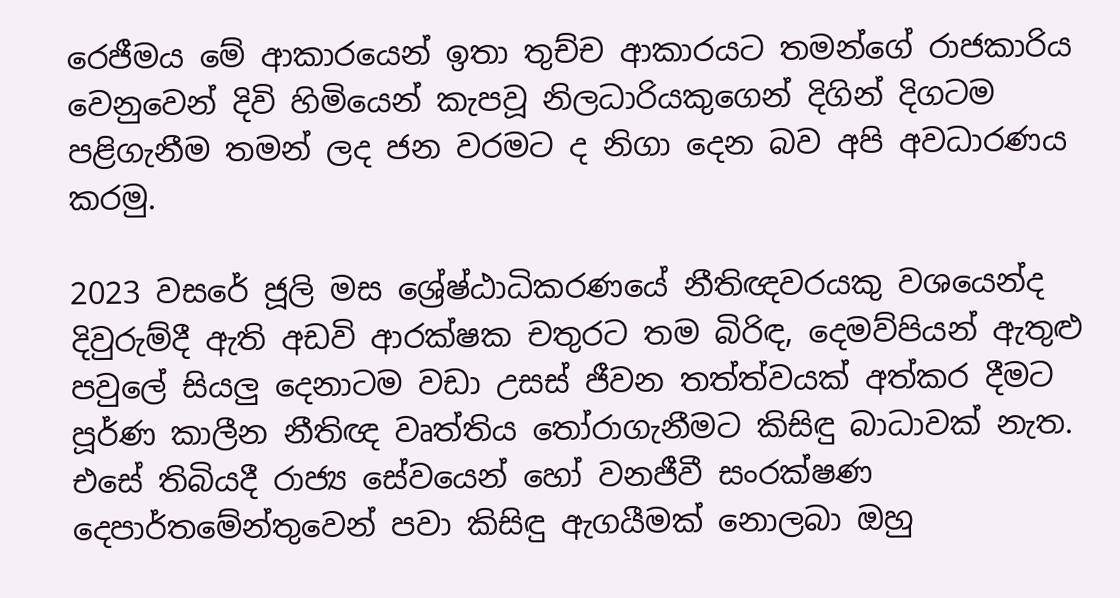රෙජීමය මේ ආකාරයෙන් ඉතා තුච්ච ආකාරයට තමන්ගේ රාජකාරිය වෙනුවෙන් දිවි හිමියෙන් කැපවූ නිලධාරියකුගෙන් දිගින් දිගටම පළිගැනීම තමන් ලද ජන වරමට ද නිගා දෙන බව අපි අවධාරණය කරමු.

2023 වසරේ ජූලි මස ශ්‍රේෂ්ඨාධිකරණයේ නීතිඥවරයකු වශයෙන්ද දිවුරුම්දී ඇති අඩවි ආරක්ෂක චතුරට තම බිරිඳ, දෙමව්පියන් ඇතුළු පවුලේ සියලු දෙනාටම වඩා උසස් ජීවන තත්ත්වයක් අත්කර දීමට පූර්ණ කාලීන නීතිඥ වෘත්තිය තෝරාගැනීමට කිසිඳු බාධාවක් නැත. එසේ තිබියදී රාජ්‍ය සේවයෙන් හෝ වනජීවී සංරක්ෂණ දෙපාර්තමේන්තුවෙන් පවා කිසිඳු ඇගයීමක් නොලබා ඔහු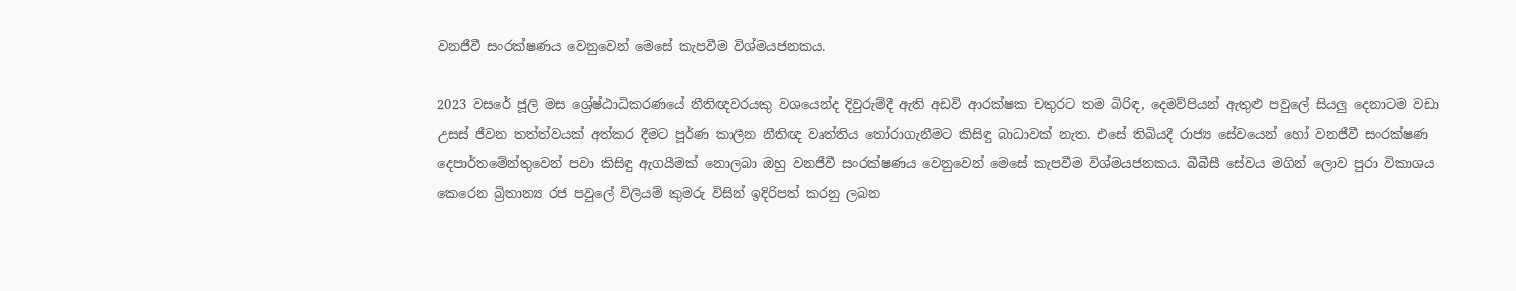වනජීවී සංරක්ෂණය වෙනුවෙන් මෙසේ කැපවීම විශ්මයජනකය.

2023 වසරේ ජූලි මස ශ්‍රේෂ්ඨාධිකරණයේ නීතිඥවරයකු වශයෙන්ද දිවුරුම්දී ඇති අඩවි ආරක්ෂක චතුරට තම බිරිඳ, දෙමව්පියන් ඇතුළු පවුලේ සියලු දෙනාටම වඩා උසස් ජීවන තත්ත්වයක් අත්කර දීමට පූර්ණ කාලීන නීතිඥ වෘත්තිය තෝරාගැනීමට කිසිඳු බාධාවක් නැත. එසේ තිබියදී රාජ්‍ය සේවයෙන් හෝ වනජීවී සංරක්ෂණ දෙපාර්තමේන්තුවෙන් පවා කිසිඳු ඇගයීමක් නොලබා ඔහු වනජීවී සංරක්ෂණය වෙනුවෙන් මෙසේ කැපවීම විශ්මයජනකය. බීබීසී සේවය මගින් ලොව පුරා විකාශය කෙරෙන බ්‍රිතාන්‍ය රජ පවුලේ විලියම් කුමරු විසින් ඉදිරිපත් කරනු ලබන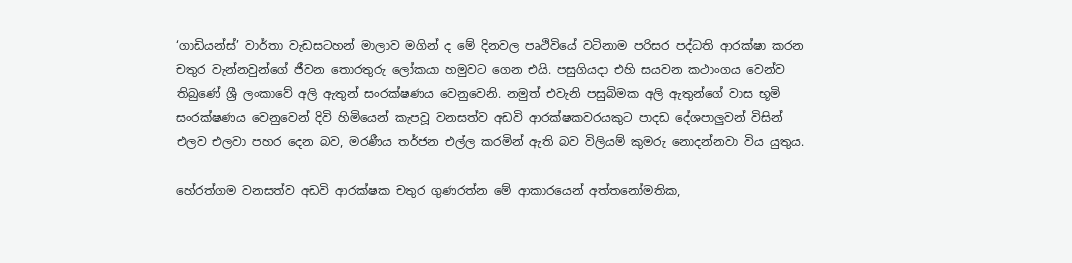‘ගාඩියන්ස්’ වාර්තා වැඩසටහන් මාලාව මගින් ද මේ දිනවල පෘථිවියේ වටිනාම පරිසර පද්ධති ආරක්ෂා කරන චතුර වැන්නවුන්ගේ ජීවන තොරතුරු ලෝකයා හමුවට ගෙන එයි. පසුගියදා එහි සයවන කථාංගය වෙන්ව තිබුණේ ශ්‍රී ලංකාවේ අලි ඇතුන් සංරක්ෂණය වෙනුවෙනි. නමුත් එවැනි පසුබිමක අලි ඇතුන්ගේ වාස භූමි සංරක්ෂණය වෙනුවෙන් දිවි හිමියෙන් කැපවූ වනසත්ව අඩවි ආරක්ෂකවරයකුට පාදඩ දේශපාලුවන් විසින් එලව එලවා පහර දෙන බව, මරණීය තර්ජන එල්ල කරමින් ඇති බව විලියම් කුමරු නොදන්නවා විය යුතුය.

හේරත්ගම වනසත්ව අඩවි ආරක්ෂක චතුර ගුණරත්න මේ ආකාරයෙන් අත්තනෝමතික,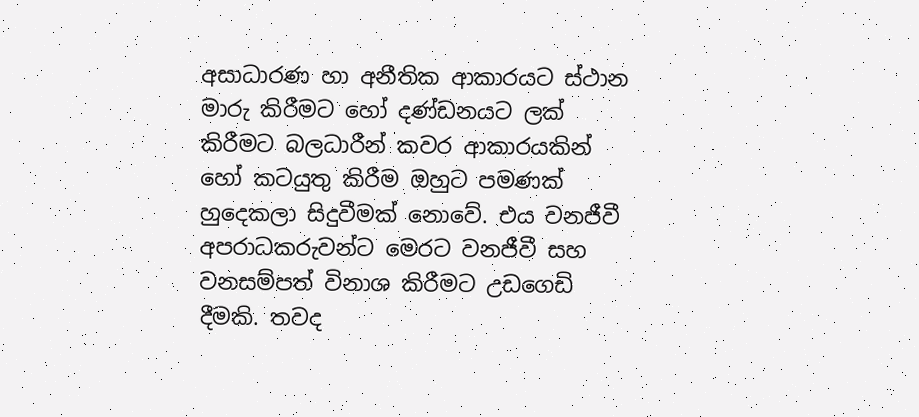අසාධාරණ හා අනීතික ආකාරයට ස්ථාන මාරු කිරීමට හෝ දණ්ඩනයට ලක් කිරීමට බලධාරීන් කවර ආකාරයකින් හෝ කටයුතු කිරීම ඔහුට පමණක් හුදෙකලා සිදුවීමක් නොවේ. එය වනජීවී අපරාධකරුවන්ට මෙරට වනජීවී සහ වනසම්පත් විනාශ කිරීමට උඩගෙඩි දීමකි. තවද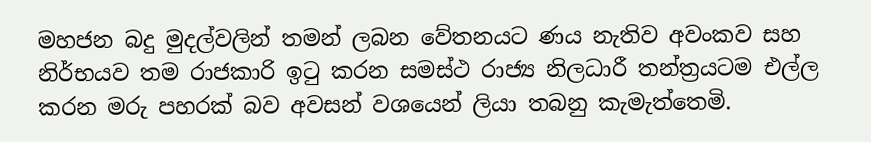මහජන බදු මුදල්වලින් තමන් ලබන වේතනයට ණය නැතිව අවංකව සහ නිර්භයව තම රාජකාරි ඉටු කරන සමස්ථ රාජ්‍ය නිලධාරී තන්ත්‍රයටම එල්ල කරන මරු පහරක් බව අවසන් වශයෙන් ලියා තබනු කැමැත්තෙමි.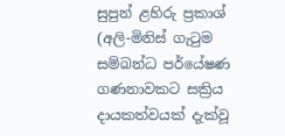සුපුන් ළහිරු ප්‍රකාශ් (අලි-මිනිස් ගැටුම සම්බන්ධ පර්යේෂණ ගණනාවකට සක්‍රිය දායකත්වයක් දැක්වූ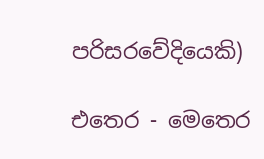පරිසරවේදියෙකි)

එතෙර - මෙතෙර